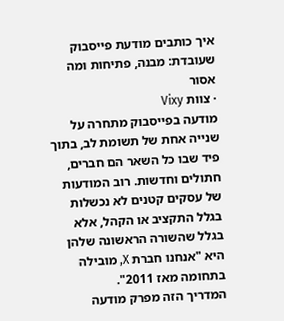איך כותבים מודעת פייסבוק שעובדת: מבנה, פתיחות ומה אסור
· צוות Vixy
מודעה בפייסבוק מתחרה על שנייה אחת של תשומת לב, בתוך פיד שבו כל השאר הם חברים, חתולים וחדשות. רוב המודעות של עסקים קטנים לא נכשלות בגלל התקציב או הקהל, אלא בגלל שהשורה הראשונה שלהן היא "אנחנו חברת X, מובילה בתחומה מאז 2011".
המדריך הזה מפרק מודעה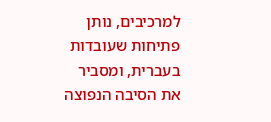למרכיבים, נותן פתיחות שעובדות בעברית, ומסביר את הסיבה הנפוצה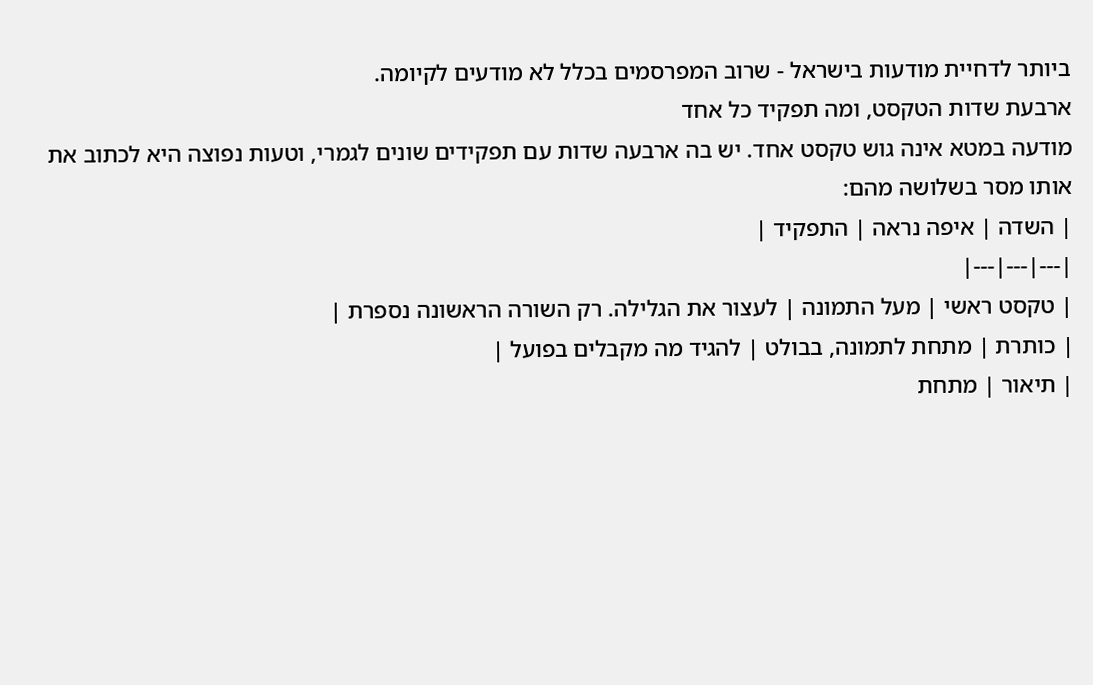ביותר לדחיית מודעות בישראל - שרוב המפרסמים בכלל לא מודעים לקיומה.
ארבעת שדות הטקסט, ומה תפקיד כל אחד
מודעה במטא אינה גוש טקסט אחד. יש בה ארבעה שדות עם תפקידים שונים לגמרי, וטעות נפוצה היא לכתוב את אותו מסר בשלושה מהם:
| השדה | איפה נראה | התפקיד |
|---|---|---|
| טקסט ראשי | מעל התמונה | לעצור את הגלילה. רק השורה הראשונה נספרת |
| כותרת | מתחת לתמונה, בבולט | להגיד מה מקבלים בפועל |
| תיאור | מתחת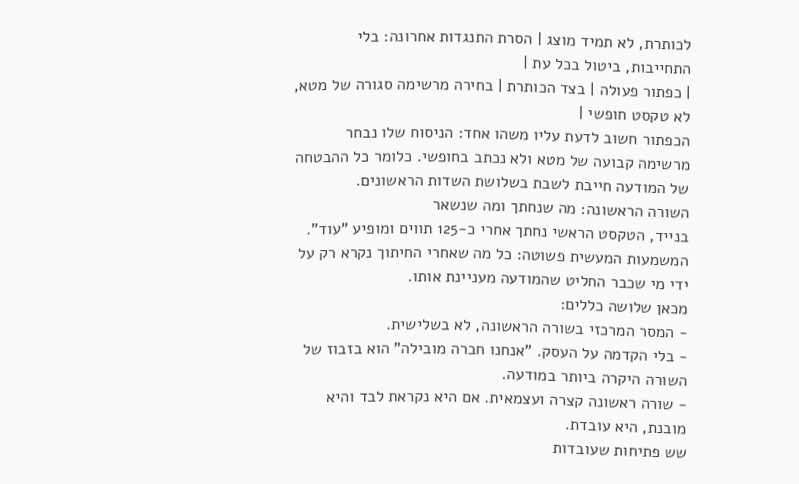לכותרת, לא תמיד מוצג | הסרת התנגדות אחרונה: בלי התחייבות, ביטול בכל עת |
| כפתור פעולה | בצד הכותרת | בחירה מרשימה סגורה של מטא, לא טקסט חופשי |
הכפתור חשוב לדעת עליו משהו אחד: הניסוח שלו נבחר מרשימה קבועה של מטא ולא נכתב בחופשי. כלומר כל ההבטחה של המודעה חייבת לשבת בשלושת השדות הראשונים.
השורה הראשונה: מה שנחתך ומה שנשאר
בנייד, הטקסט הראשי נחתך אחרי כ-125 תווים ומופיע "עוד". המשמעות המעשית פשוטה: כל מה שאחרי החיתוך נקרא רק על ידי מי שכבר החליט שהמודעה מעניינת אותו.
מכאן שלושה כללים:
- המסר המרכזי בשורה הראשונה, לא בשלישית.
- בלי הקדמה על העסק. "אנחנו חברה מובילה" הוא בזבוז של השורה היקרה ביותר במודעה.
- שורה ראשונה קצרה ועצמאית. אם היא נקראת לבד והיא מובנת, היא עובדת.
שש פתיחות שעובדות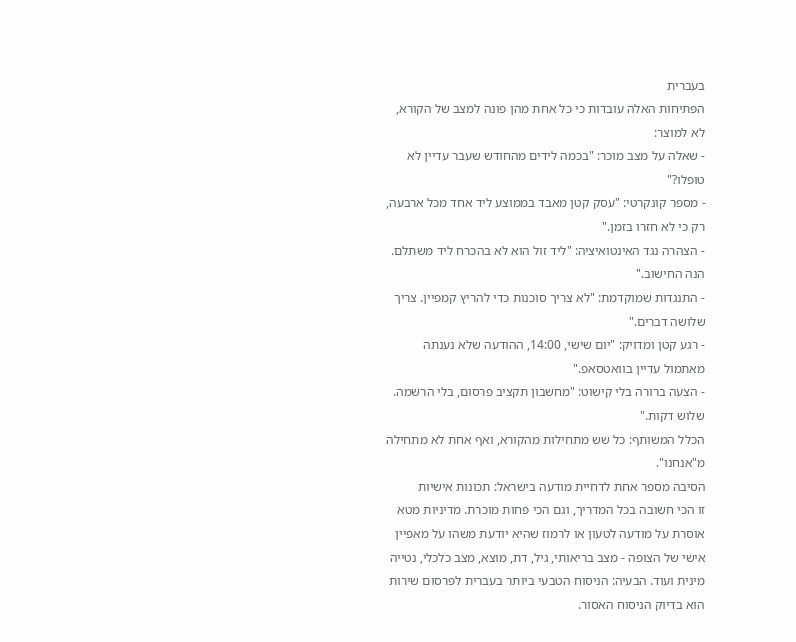בעברית
הפתיחות האלה עובדות כי כל אחת מהן פונה למצב של הקורא, לא למוצר:
- שאלה על מצב מוכר: "בכמה לידים מהחודש שעבר עדיין לא טופלו?"
- מספר קונקרטי: "עסק קטן מאבד בממוצע ליד אחד מכל ארבעה, רק כי לא חזרו בזמן."
- הצהרה נגד האינטואיציה: "ליד זול הוא לא בהכרח ליד משתלם. הנה החישוב."
- התנגדות שמוקדמת: "לא צריך סוכנות כדי להריץ קמפיין. צריך שלושה דברים."
- רגע קטן ומדויק: "יום שישי, 14:00, ההודעה שלא נענתה מאתמול עדיין בוואטסאפ."
- הצעה ברורה בלי קישוט: "מחשבון תקציב פרסום, בלי הרשמה. שלוש דקות."
הכלל המשותף: כל שש מתחילות מהקורא, ואף אחת לא מתחילה מ"אנחנו".
הסיבה מספר אחת לדחיית מודעה בישראל: תכונות אישיות
זו הכי חשובה בכל המדריך, וגם הכי פחות מוכרת. מדיניות מטא אוסרת על מודעה לטעון או לרמוז שהיא יודעת משהו על מאפיין אישי של הצופה - מצב בריאותי, גיל, דת, מוצא, מצב כלכלי, נטייה מינית ועוד. הבעיה: הניסוח הטבעי ביותר בעברית לפרסום שירות הוא בדיוק הניסוח האסור.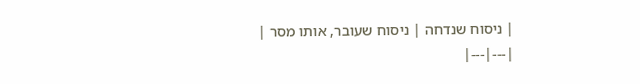| ניסוח שנדחה | ניסוח שעובר, אותו מסר |
|---|---|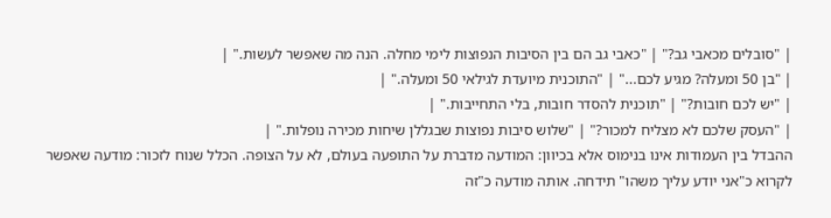| "סובלים מכאבי גב?" | "כאבי גב הם בין הסיבות הנפוצות לימי מחלה. הנה מה שאפשר לעשות." |
| "בן 50 ומעלה? מגיע לכם..." | "התוכנית מיועדת לגילאי 50 ומעלה." |
| "יש לכם חובות?" | "תוכנית להסדר חובות, בלי התחייבות." |
| "העסק שלכם לא מצליח למכור?" | "שלוש סיבות נפוצות שבגללן שיחות מכירה נופלות." |
ההבדל בין העמודות אינו בנימוס אלא בכיוון: המודעה מדברת על התופעה בעולם, לא על הצופה. הכלל שנוח לזכור: מודעה שאפשר לקרוא כ"אני יודע עליך משהו" תידחה. אותה מודעה כ"זה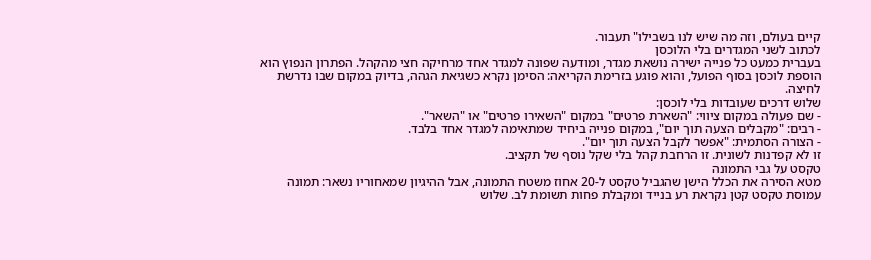קיים בעולם, וזה מה שיש לנו בשבילו" תעבור.
לכתוב לשני המגדרים בלי הלוכסן
בעברית כמעט כל פנייה ישירה נושאת מגדר, ומודעה שפונה למגדר אחד מרחיקה חצי מהקהל. הפתרון הנפוץ הוא הוספת לוכסן בסוף הפועל, והוא פוגע בזרימת הקריאה: הסימן נקרא כשגיאת הגהה, בדיוק במקום שבו נדרשת לחיצה.
שלוש דרכים שעובדות בלי לוכסן:
- שם פעולה במקום ציווי: "השארת פרטים" במקום "השאירו פרטים" או "השאר".
- רבים: "מקבלים הצעה תוך יום", במקום פנייה ביחיד שמתאימה למגדר אחד בלבד.
- הצורה הסתמית: "אפשר לקבל הצעה תוך יום".
זו לא קפדנות לשונית. זו הרחבת קהל בלי שקל נוסף של תקציב.
טקסט על גבי התמונה
מטא הסירה את הכלל הישן שהגביל טקסט ל-20 אחוז משטח התמונה, אבל ההיגיון שמאחוריו נשאר: תמונה עמוסת טקסט קטן נקראת רע בנייד ומקבלת פחות תשומת לב. שלוש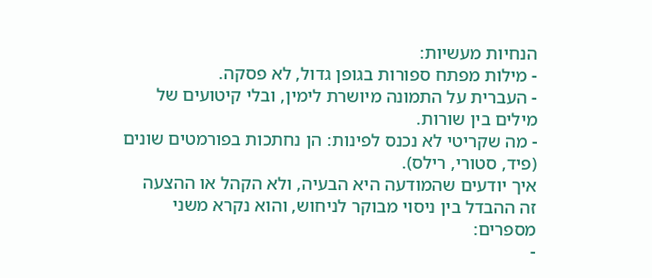הנחיות מעשיות:
- מילות מפתח ספורות בגופן גדול, לא פסקה.
- העברית על התמונה מיושרת לימין, ובלי קיטועים של מילים בין שורות.
- מה שקריטי לא נכנס לפינות: הן נחתכות בפורמטים שונים (פיד, סטורי, רילס).
איך יודעים שהמודעה היא הבעיה, ולא הקהל או ההצעה
זה ההבדל בין ניסוי מבוקר לניחוש, והוא נקרא משני מספרים:
-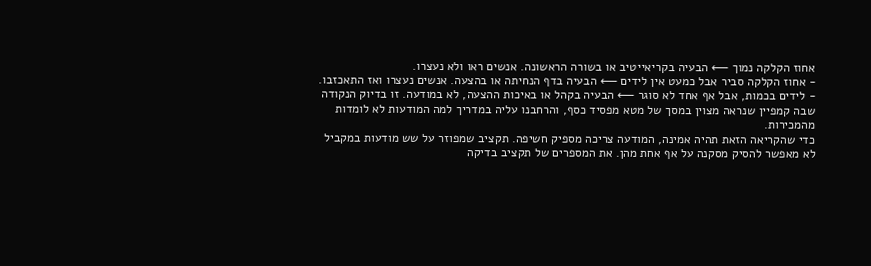אחוז הקלקה נמוך ⟵ הבעיה בקריאייטיב או בשורה הראשונה. אנשים ראו ולא נעצרו.
- אחוז הקלקה סביר אבל כמעט אין לידים ⟵ הבעיה בדף הנחיתה או בהצעה. אנשים נעצרו ואז התאכזבו.
- לידים בכמות, אבל אף אחד לא סוגר ⟵ הבעיה בקהל או באיכות ההצעה, לא במודעה. זו בדיוק הנקודה שבה קמפיין שנראה מצוין במסך של מטא מפסיד כסף, והרחבנו עליה במדריך למה המודעות לא לומדות מהמכירות.
כדי שהקריאה הזאת תהיה אמינה, המודעה צריכה מספיק חשיפה. תקציב שמפוזר על שש מודעות במקביל לא מאפשר להסיק מסקנה על אף אחת מהן. את המספרים של תקציב בדיקה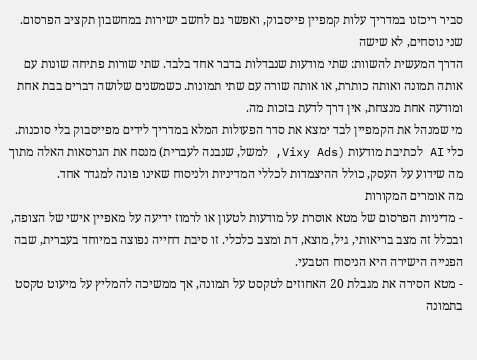סביר ריכזנו במדריך עלות קמפיין פייסבוק, ואפשר גם לחשב ישירות במחשבון תקציב הפרסום.
שני נוסחים, לא שישה
הדרך המעשית להשוות: שתי מודעות שנבדלות בדבר אחד בלבד. שתי שורות פתיחה שונות עם אותה תמונה ואותה כותרת, או אותה שורה עם שתי תמונות. כשמשנים שלושה דברים בבת אחת ומודעה אחת מנצחת, אין דרך לדעת בזכות מה.
מי שמנהל את הקמפיין לבד ימצא את סדר הפעולות המלא במדריך לידים מפייסבוק בלי סוכנות. כלי AI לכתיבת מודעות (Vixy Ads, למשל, שנבנה לעברית) מנסח את הגרסאות האלה מתוך מה שידוע על העסק, כולל ההיצמדות לכללי המדיניות ולניסוח שאינו פונה למגדר אחד.
מה אומרים המקורות
- מדיניות הפרסום של מטא אוסרת על מודעות לטעון או לרמוז ידיעה על מאפיין אישי של הצופה, ובכלל זה מצב בריאותי, גיל, מוצא, דת ומצב כלכלי. זו סיבת דחייה נפוצה במיוחד בעברית, שבה הפנייה הישירה היא הניסוח הטבעי.
- מטא הסירה את מגבלת 20 האחוזים לטקסט על תמונה, אך ממשיכה להמליץ על מיעוט טקסט בתמונה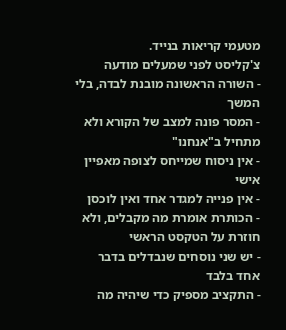מטעמי קריאות בנייד.
צ'קליסט לפני שמעלים מודעה
- השורה הראשונה מובנת לבדה, בלי המשך
- המסר פונה למצב של הקורא ולא מתחיל ב"אנחנו"
- אין ניסוח שמייחס לצופה מאפיין אישי
- אין פנייה למגדר אחד ואין לוכסן
- הכותרת אומרת מה מקבלים, ולא חוזרת על הטקסט הראשי
- יש שני נוסחים שנבדלים בדבר אחד בלבד
- התקציב מספיק כדי שיהיה מה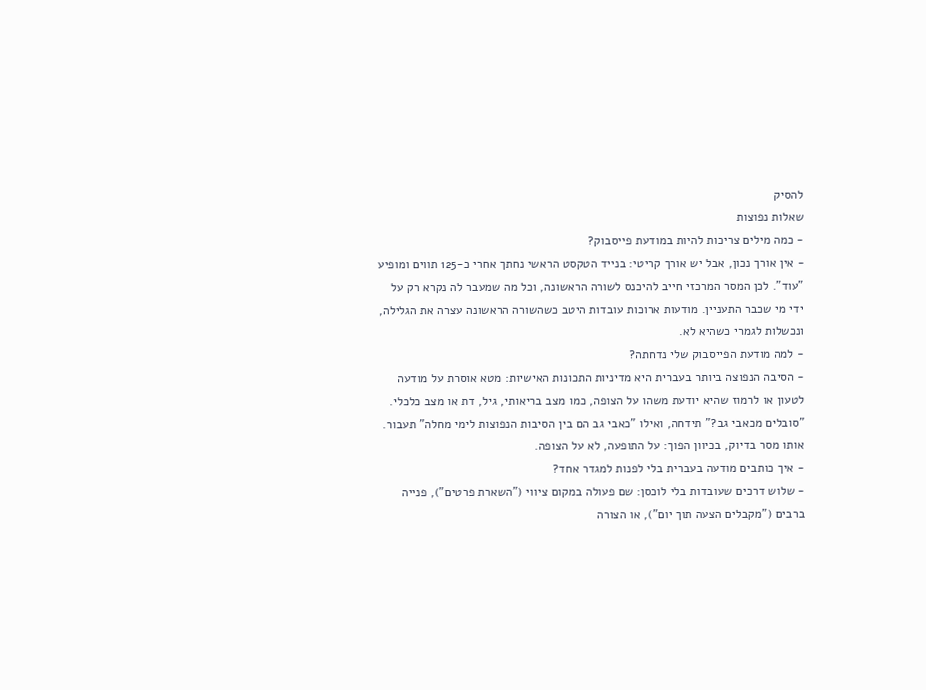להסיק
שאלות נפוצות
- כמה מילים צריכות להיות במודעת פייסבוק?
- אין אורך נכון, אבל יש אורך קריטי: בנייד הטקסט הראשי נחתך אחרי כ-125 תווים ומופיע "עוד". לכן המסר המרכזי חייב להיכנס לשורה הראשונה, וכל מה שמעבר לה נקרא רק על ידי מי שכבר התעניין. מודעות ארוכות עובדות היטב כשהשורה הראשונה עצרה את הגלילה, ונכשלות לגמרי כשהיא לא.
- למה מודעת הפייסבוק שלי נדחתה?
- הסיבה הנפוצה ביותר בעברית היא מדיניות התכונות האישיות: מטא אוסרת על מודעה לטעון או לרמוז שהיא יודעת משהו על הצופה, כמו מצב בריאותי, גיל, דת או מצב כלכלי. "סובלים מכאבי גב?" תידחה, ואילו "כאבי גב הם בין הסיבות הנפוצות לימי מחלה" תעבור. אותו מסר בדיוק, בכיוון הפוך: על התופעה, לא על הצופה.
- איך כותבים מודעה בעברית בלי לפנות למגדר אחד?
- שלוש דרכים שעובדות בלי לוכסן: שם פעולה במקום ציווי ("השארת פרטים"), פנייה ברבים ("מקבלים הצעה תוך יום"), או הצורה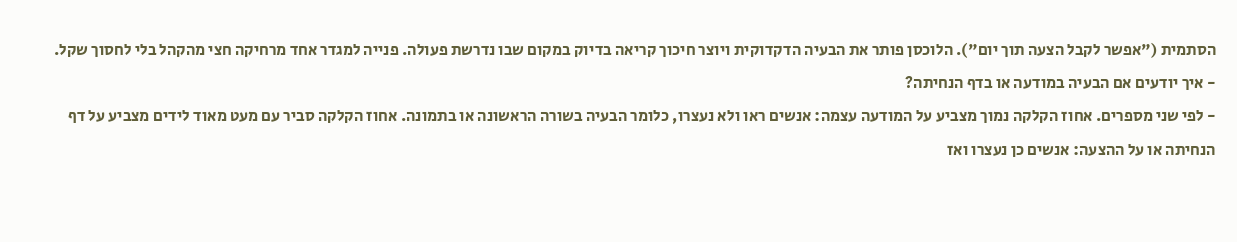הסתמית ("אפשר לקבל הצעה תוך יום"). הלוכסן פותר את הבעיה הדקדוקית ויוצר חיכוך קריאה בדיוק במקום שבו נדרשת פעולה. פנייה למגדר אחד מרחיקה חצי מהקהל בלי לחסוך שקל.
- איך יודעים אם הבעיה במודעה או בדף הנחיתה?
- לפי שני מספרים. אחוז הקלקה נמוך מצביע על המודעה עצמה: אנשים ראו ולא נעצרו, כלומר הבעיה בשורה הראשונה או בתמונה. אחוז הקלקה סביר עם מעט מאוד לידים מצביע על דף הנחיתה או על ההצעה: אנשים כן נעצרו ואז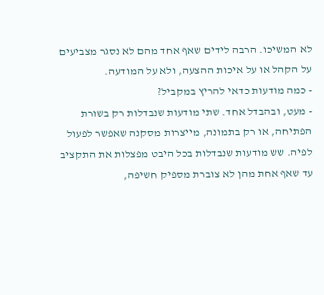לא המשיכו. הרבה לידים שאף אחד מהם לא נסגר מצביעים על הקהל או על איכות ההצעה, ולא על המודעה.
- כמה מודעות כדאי להריץ במקביל?
- מעט, ובהבדל אחד. שתי מודעות שנבדלות רק בשורת הפתיחה, או רק בתמונה, מייצרות מסקנה שאפשר לפעול לפיה. שש מודעות שנבדלות בכל היבט מפצלות את התקציב עד שאף אחת מהן לא צוברת מספיק חשיפה,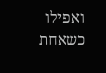ואפילו כשאחת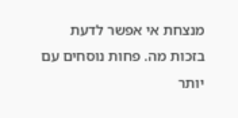מנצחת אי אפשר לדעת בזכות מה. פחות נוסחים עם יותר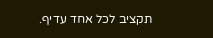תקציב לכל אחד עדיף.